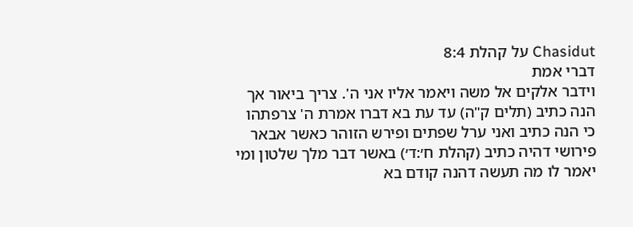Chasidut על קהלת 8:4
דברי אמת
וידבר אלקים אל משה ויאמר אליו אני ה'. צריך ביאור אך הנה כתיב (תלים ק"ה) עד עת בא דברו אמרת ה' צרפתהו כי הנה כתיב ואני ערל שפתים ופירש הזוהר כאשר אבאר פירושי דהיה כתיב (קהלת ח׳:ד׳) באשר דבר מלך שלטון ומי יאמר לו מה תעשה דהנה קודם בא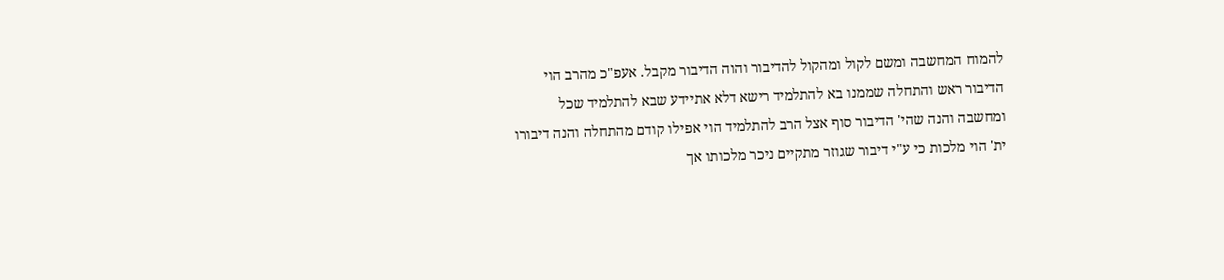להמוח המחשבה ומשם לקול ומהקול להדיבור והוה הדיבור מקבל. אעפ"כ מהרב הוי הדיבור ראש והתחלה שממנו בא להתלמיד רישא דלא אתיידע שבא להתלמיד שכל ומחשבה והנה שהי' הדיבור סוף אצל הרב להתלמיד הוי אפילו קודם מהתחלה והנה דיבורו ית' הוי מלכות כי ע"י דיבור שגוזר מתקיים ניכר מלכותו אך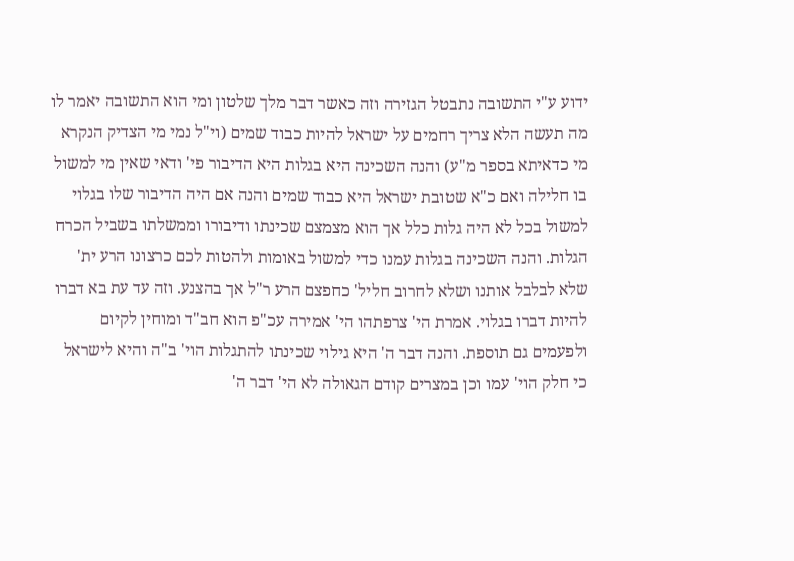ידוע ע"י התשובה נתבטל הגזירה וזה כאשר דבר מלך שלטון ומי הוא התשובה יאמר לו מה תעשה הלא צריך רחמים על ישראל להיות כבוד שמים (וי"ל נמי מי הצדיק הנקרא מי כדאיתא בספר מ"ע) והנה השכינה היא בגלות היא הדיבור פי' ודאי שאין מי למשול בו חלילה ואם כ"א שטובת ישראל היא כבוד שמים והנה אם היה הדיבור שלו בגלוי למשול בכל לא היה גלות כלל אך הוא מצמצם שכינתו ודיבורו וממשלתו בשביל הכרח הגלות. והנה השכינה בגלות עמנו כדי למשול באומות ולהטות לכם כרצונו הרע ית' שלא לבלבל אותנו ושלא לחרוב חליל' כחפצם הרע ר"ל אך בהצנע. וזה עד עת בא דברו להיות דברו בגלוי. אמרת הי' צרפתהו הי' אמירה עכ"פ הוא חב"ד ומוחין לקיום ולפעמים גם תוספת. והנה דבר ה' היא גילוי שכינתו להתגלות הוי' ב"ה והיא לישראל כי חלק הוי' עמו וכן במצרים קודם הגאולה לא הי' דבר ה'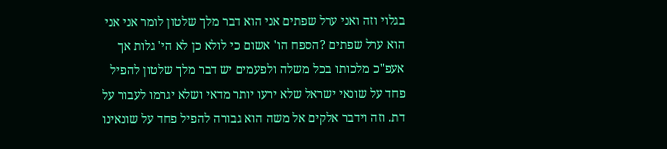בגלוי וזה ואני ערל שפתים אני הוא דבר מלך שלטון לומר אני אני הוא ערל שפתים ?הספח הו' אשום כי לולא כן לא הי' גלות אך אעפ"כ מלכותו בכל משלה ולפעמים יש דבר מלך שלטון להפיל פחד על שונאי ישראל שלא ירעו יותר מדאי ושלא יגרמו לעבור על דת. וזה וידבר אלקים אל משה הוא גבורה להפיל פחד על שונאינו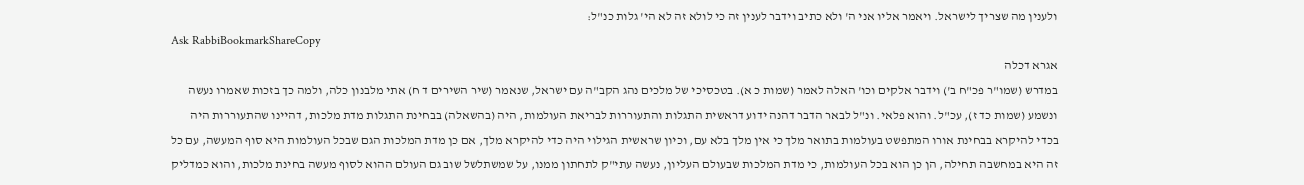ולענין מה שצריך לישראל. ויאמר אליו אני ה' ולא כתיב וידבר לענין זה כי לולא זה לא הי' גלות כנ"ל:
Ask RabbiBookmarkShareCopy
אגרא דכלה
במדרש (שמו"ר פכ"ח ב') וידבר אלקים וכו' האלה לאמר (שמות כ א). בטכסיכי של מלכים נהג הקב"ה עם ישראל, שנאמר (שיר השירים ד ח) אתי מלבנון כלה, ולמה כך בזכות שאמרו נעשה ונשמע (שמות כד ז), עכ"ל. והוא פלאי. ונ"ל לבאר הדבר דהנה ידוע דראשית התגלות והתעוררות לבריאת העולמות, היה (בהשאלה) בבחינת התגלות מדת מלכות, דהיינו שהתעוררות היה בכדי להיקרא בבחינת אורו המתפשט בעולמות בתואר מלך כי אין מלך בלא עם, וכיון שראשית הגילוי היה כדי להיקרא מלך, אם כן מדת המלכות הגם שבכל העולמות היא סוף המעשה, עם כל זה היא במחשבה תחילה, הן כן הוא בכל העולמות, כי מדת המלכות שבעולם העליון, נעשה עתי"ק לתחתון ממנו, על שמשתלשל שוב גם העולם ההוא לסוף מעשה בחינת מלכות, והוא כמדליק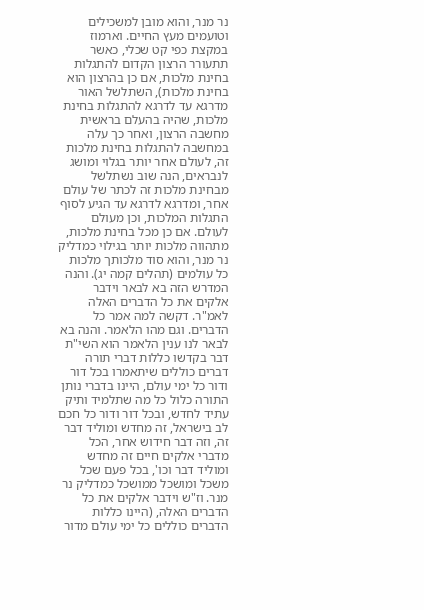נר מנר, והוא מובן למשכילים וטועמים מעץ החיים. וארמוז במקצת כפי קט שכלי, כאשר תתעורר הרצון הקדום להתגלות בחינת מלכות, אם כן בהרצון הוא בחינת מלכות), השתלשל האור מדרגא עד לדרגא להתגלות בחינת מלכות, שהיה בהעלם בראשית מחשבה הרצון, ואחר כך עלה במחשבה להתגלות בחינת מלכות זה, לעולם אחר יותר בגלוי ומושג לנבראים, הנה שוב נשתלשל מבחינת מלכות זה לכתר של עולם אחר, ומדרגא לדרגא עד הגיע לסוף התגלות המלכות, וכן מעולם לעולם. אם כן מכל בחינת מלכות, מתהווה מלכות יותר בגילוי כמדליק נר מנר, והוא סוד מלכותך מלכות כל עולמים (תהלים קמה יג). והנה המדרש הזה בא לבאר וידבר אלקים את כל הדברים האלה לאמ"ר. דקשה למה אמר כל הדברים. וגם מהו הלאמר. והנה בא לבאר לנו ענין הלאמר הוא השי"ת דבר בקדשו כללות דברי תורה דברים כוללים שיתאמרו בכל דור ודור כל ימי עולם, היינו בדברי נותן התורה כלול כל מה שתלמיד ותיק עתיד לחדש, ובכל דור ודור כל חכם לב בישראל, זה מחדש ומוליד דבר זה, וזה דבר חידוש אחר, הכל מדברי אלקים חיים זה מחדש ומוליד דבר וכו', בכל פעם שכל משכל ומושכל ממושכל כמדליק נר מנר. וז"ש וידבר אלקים את כל הדברים האלה, (היינו כללות הדברים כוללים כל ימי עולם מדור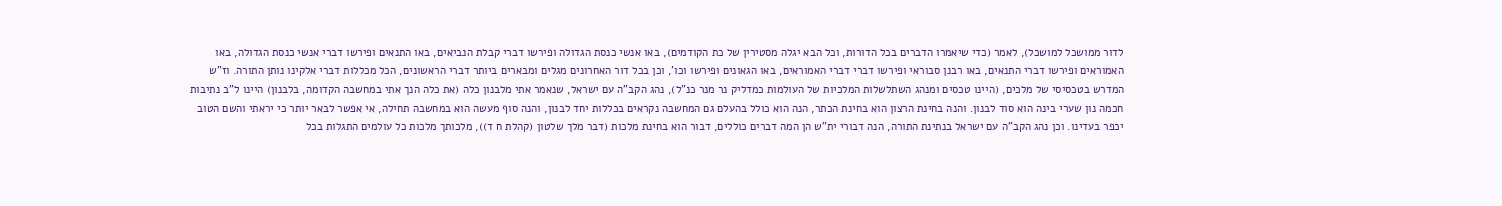לדור ממושכל למושכל), לאמר (כדי שיאמרו הדברים בכל הדורות, וכל הבא יגלה מסטירין של כת הקודמים), באו אנשי כנסת הגדולה ופירשו דברי קבלת הנביאים, באו התנאים ופירשו דברי אנשי כנסת הגדולה, באו האמוראים ופירשו דברי התנאים, באו רבנן סבוראי ופירשו דברי דברי האמוראים, באו הגאונים ופירשו וכו', וכן בכל דור האחרונים מגלים ומבארים ביותר דברי הראשונים, הכל מכללות דברי אלקינו נותן התורה. וז"ש המדרש בטכסיסי של מלכים, (היינו טכסים ומנהג השתלשלות המלכיות של העולמות כמדליק נר מנר כנ"ל), נהג הקב"ה עם ישראל, שנאמר אתי מלבנון כלה (את כלה הנך אתי במחשבה הקדומה, בלבנון) היינו ל"ב נתיבות חכמה נון שערי בינה הוא סוד לבנון. והנה בחינת הרצון הוא בחינת הכתר, הנה הוא כולל בהעלם גם המחשבה נקראים בכללות יחד לבנון, והנה סוף מעשה הוא במחשבה תחילה, אי אפשר לבאר יותר כי יראתי והשם הטוב יכפר בעדינו. וכן נהג הקב"ה עם ישראל בנתינת התורה, הנה דבורי ית"ש הן המה דברים כוללים, דבור הוא בחינת מלכות (דבר מלך שלטון (קהלת ח ד)), מלכותך מלכות כל עולמים התגלות בכל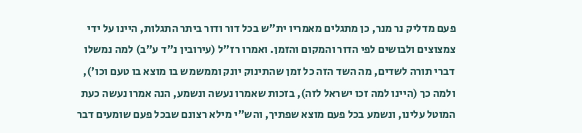פעם מדליק נר מנר, כן מתגלים מאמריו ית"ש בכל דור ודור ביתר התגלות, היינו על ידי צמצוצים ולבושים לפי הדור והמקום והזמן. ואמרו רז"ל (עירובין נ"ד ע"ב) למה נמשלו דברי תורה לשדים, מה השד הזה כל זמן שהתינוק יונק וממשמש בו מוצא בו טעם וכו'), ולמה כך (היינו למה זכו ישראל לזה), בזכות שאמרו נעשה ונשמע, הנה אמרו נעשה כעת המוטל עלינו, ונשמע בכל פעם מוצא שפתיך, והש"י מילא רצונם שבכל פעם שומעים דבר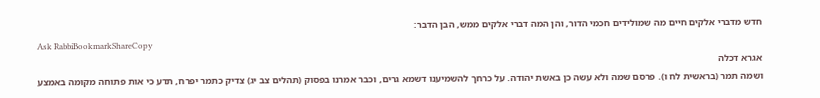חדש מדברי אלקים חיים מה שמולידים חכמי הדור, והן המה דברי אלקים ממש, הבן הדבר:
Ask RabbiBookmarkShareCopy
אגרא דכלה
ושמה תמר (בראשית לח ו). פרסם שמה ולא עשה כן באשת יהודה. על כרחך להשמיענו דשמא גרים, וכבר אמרנו בפסוק (תהלים צב יג) צדיק כתמר יפרח, תדע כי אות פתוחה מקומה באמצע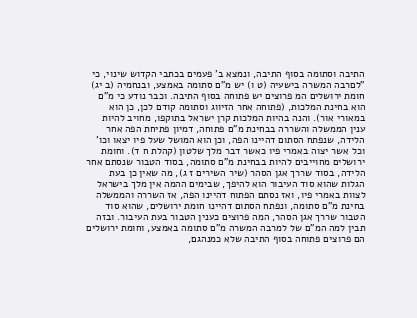התיבה וסתומה בסוף התיבה, ונמצא ב' פעמים בכתבי הקדוש שינוי, כי "לםרבה המשרה בישעיה (ט ו) יש מ"ם סתומה באמצע, ובנחמיה (ב יג) חומת ירושלים המ פרוצים יש פתוחה בסוף התיבה. וכבר נודע כי מ"ם הוא בחינת המלכות, (פתוחה אחר הזיווג וסתומה קודם לכן, כן הוא במאורי אור). והנה בהיות המלכות קרן ישראל בתוקפו, מחויב להיות ענין הממשלה והשררה בבחינת מ"ם פתוחה, דמיון פתיחת הפה אחר הלידה, שנפתח הסתום דהיינו הפה, וכן הוא המושל שעל פיו יצאו וכו' וכל אשר יצוה באמרי פיו כאשר דבר מלך שלטון (קהלת ח ד). וחומת ירושלים מחוייבים להיות בבחינת מ"ם סתומה, בסוד הטבור שנסתם אחר הלידה, בסוד שררך אגן הסהר (שיר השירים ז ג), מה שאין כן בעת הגלות שהוא סוד העיבור הוא להיפך, שבימים ההמה אין מלך בישראל לצוות באמרי פיו, ואז נסתם הפתוח דהיינו הפה, אז השררה והממשלה בחינת מ"ם סתומה, ונפתח הסתום דהיינו חומת ירושלים, שהוא סוד הטבור שררך אגן הסהר, המה פרוצים כענין הטבור בעת העיבור. ובזה תבין למה המ"ם של למרבה המשרה מ"ם סתומה באמצע, וחומת ירושלים הם פרוצים פתוחה בסוף התיבה שלא כמנהגם,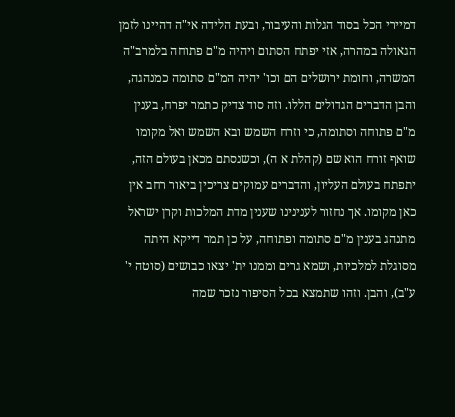דמיירי הכל בסוד הגלות והעיבור, ובעת הלידה אי"ה דהיינו לזמן הגאולה במהרה, אזי יפתח הסתום ויהיה מ"ם פתוחה בלמרב"ה המשרה, וחומת ירושלים הם וכו' יהיה המ"ם סתומה כמנהגה, והבן הדברים הגדולים הללו. וזה סוד צדיק כתמר יפרח, בענין מ"ם פתוחה וסתומה, כי וזרח השמש ובא השמש ואל מקומו שואף זורח הוא שם (קהלת א ה), וכשנסתם מכאן בעולם הזה, יתפתח בעולם העליון, והדברים עמוקים צריכין ביאור רחב אין כאן מקומו. אך נחזור לענינינו שענין מדת המלכות וקרן ישראל מתנהג בענין מ"ם סתומה ופתוחה, על כן תמר דייקא היתה מסוגלת למלכיות, ושמא גרים וממנו ית' יצאו כבושים (סוטה י' ע"ב), והבן. וזהו שתמצא בכל הסיפור נזכר שמה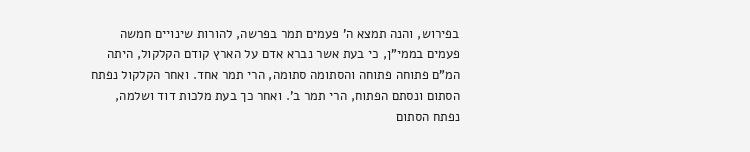בפירוש, והנה תמצא ה' פעמים תמר בפרשה, להורות שינויים חמשה פעמים בממי"ן, כי בעת אשר נברא אדם על הארץ קודם הקלקול, היתה המ"ם פתוחה פתוחה והסתומה סתומה, הרי תמר אחד. ואחר הקלקול נפתח הסתום ונסתם הפתוח, הרי תמר ב'. ואחר כך בעת מלכות דוד ושלמה, נפתח הסתום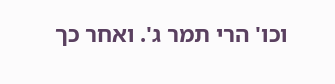וכו' הרי תמר ג'. ואחר כך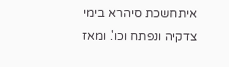איתחשכת סיהרא בימי צדקיה ונפתח וכו'. ומאז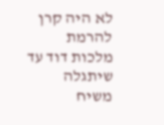לא היה קרן להרמת מלכות דוד עד שיתגלה משיח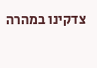צדקינו במהרה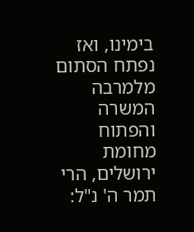בימינו, ואז נפתח הסתום מלמרבה המשרה והפתוח מחומת ירושלים, הרי תמר ה' נ"ל: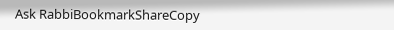Ask RabbiBookmarkShareCopy